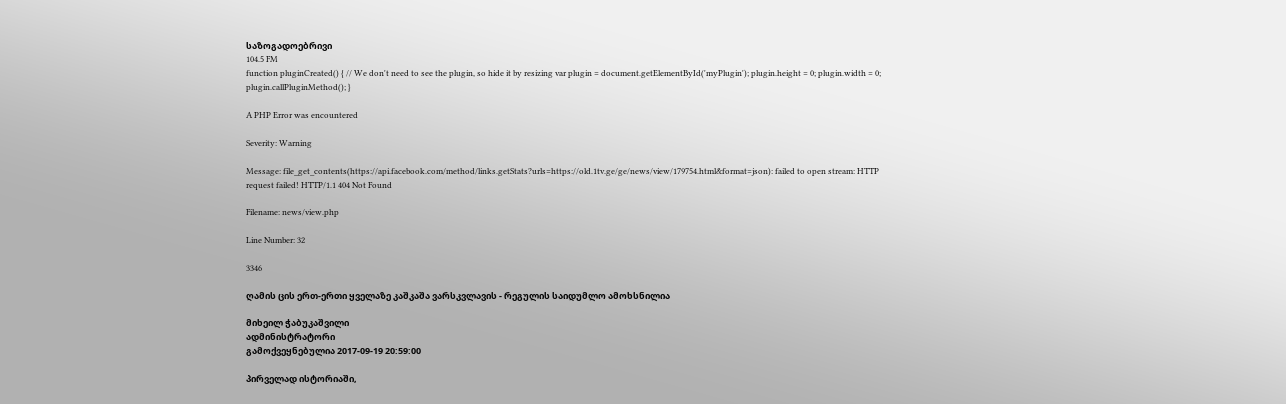საზოგადოებრივი
104.5 FM
function pluginCreated() { // We don't need to see the plugin, so hide it by resizing var plugin = document.getElementById('myPlugin'); plugin.height = 0; plugin.width = 0; plugin.callPluginMethod(); }

A PHP Error was encountered

Severity: Warning

Message: file_get_contents(https://api.facebook.com/method/links.getStats?urls=https://old.1tv.ge/ge/news/view/179754.html&format=json): failed to open stream: HTTP request failed! HTTP/1.1 404 Not Found

Filename: news/view.php

Line Number: 32

3346

ღამის ცის ერთ-ერთი ყველაზე კაშკაშა ვარსკვლავის - რეგულის საიდუმლო ამოხსნილია

მიხეილ ჭაბუკაშვილი
ადმინისტრატორი
გამოქვეყნებულია 2017-09-19 20:59:00

პირველად ისტორიაში,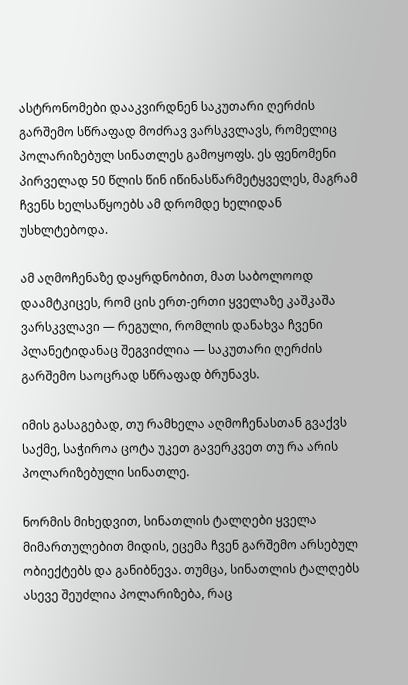ასტრონომები დააკვირდნენ საკუთარი ღერძის გარშემო სწრაფად მოძრავ ვარსკვლავს, რომელიც პოლარიზებულ სინათლეს გამოყოფს. ეს ფენომენი პირველად 50 წლის წინ იწინასწარმეტყველეს, მაგრამ ჩვენს ხელსაწყოებს ამ დრომდე ხელიდან უსხლტებოდა.

ამ აღმოჩენაზე დაყრდნობით, მათ საბოლოოდ დაამტკიცეს, რომ ცის ერთ-ერთი ყველაზე კაშკაშა ვარსკვლავი — რეგული, რომლის დანახვა ჩვენი პლანეტიდანაც შეგვიძლია — საკუთარი ღერძის გარშემო საოცრად სწრაფად ბრუნავს.

იმის გასაგებად, თუ რამხელა აღმოჩენასთან გვაქვს საქმე, საჭიროა ცოტა უკეთ გავერკვეთ თუ რა არის პოლარიზებული სინათლე.

ნორმის მიხედვით, სინათლის ტალღები ყველა მიმართულებით მიდის, ეცემა ჩვენ გარშემო არსებულ ობიექტებს და განიბნევა. თუმცა, სინათლის ტალღებს ასევე შეუძლია პოლარიზება, რაც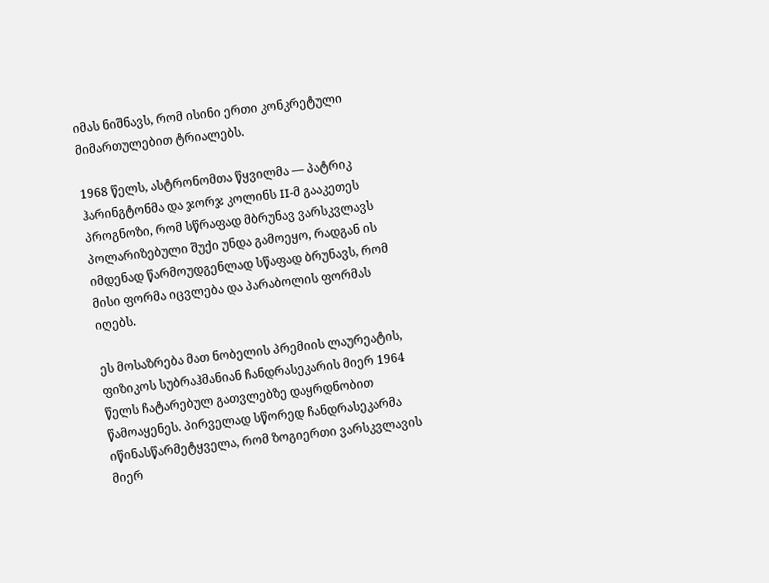იმას ნიშნავს, რომ ისინი ერთი კონკრეტული მიმართულებით ტრიალებს.

1968 წელს, ასტრონომთა წყვილმა — პატრიკ ჰარინგტონმა და ჯორჯ კოლინს II-მ გააკეთეს პროგნოზი, რომ სწრაფად მბრუნავ ვარსკვლავს პოლარიზებული შუქი უნდა გამოეყო, რადგან ის იმდენად წარმოუდგენლად სწაფად ბრუნავს, რომ მისი ფორმა იცვლება და პარაბოლის ფორმას იღებს.

ეს მოსაზრება მათ ნობელის პრემიის ლაურეატის, ფიზიკოს სუბრაჰმანიან ჩანდრასეკარის მიერ 1964 წელს ჩატარებულ გათვლებზე დაყრდნობით წამოაყენეს. პირველად სწორედ ჩანდრასეკარმა იწინასწარმეტყველა, რომ ზოგიერთი ვარსკვლავის მიერ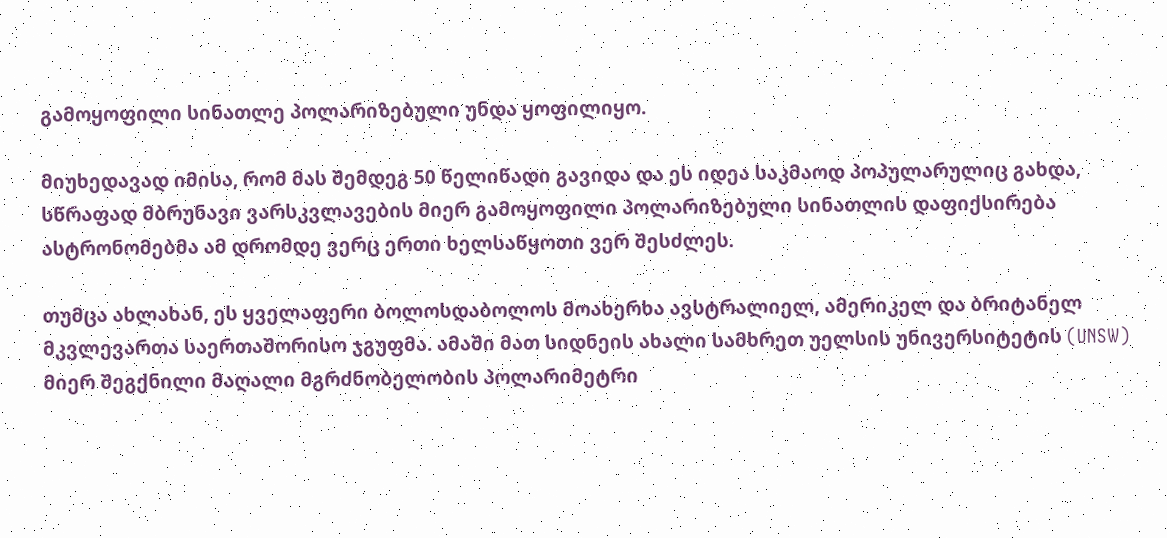გამოყოფილი სინათლე პოლარიზებული უნდა ყოფილიყო.

მიუხედავად იმისა, რომ მას შემდეგ 50 წელიწადი გავიდა და ეს იდეა საკმაოდ პოპულარულიც გახდა, სწრაფად მბრუნავი ვარსკვლავების მიერ გამოყოფილი პოლარიზებული სინათლის დაფიქსირება ასტრონომებმა ამ დრომდე ვერც ერთი ხელსაწყოთი ვერ შესძლეს.

თუმცა ახლახან, ეს ყველაფერი ბოლოსდაბოლოს მოახერხა ავსტრალიელ, ამერიკელ და ბრიტანელ მკვლევართა საერთაშორისო ჯგუფმა. ამაში მათ სიდნეის ახალი სამხრეთ უელსის უნივერსიტეტის (UNSW) მიერ შეგქნილი მაღალი მგრძნობელობის პოლარიმეტრი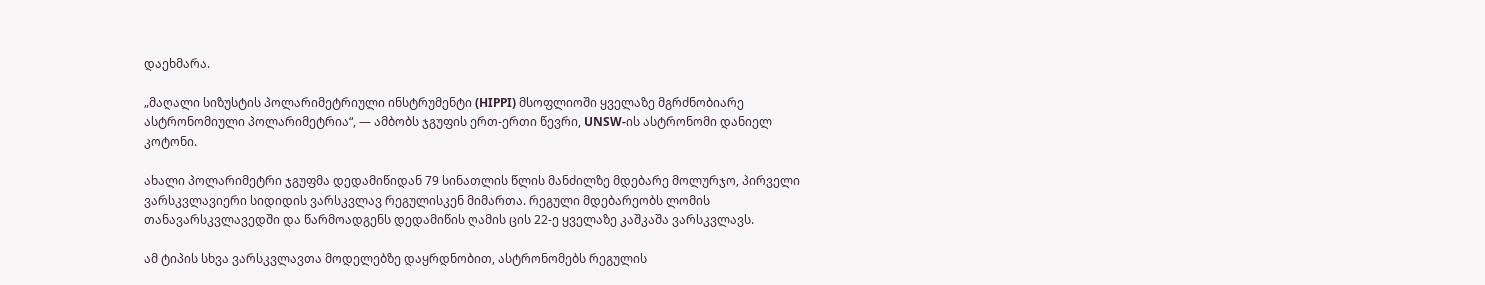დაეხმარა.

„მაღალი სიზუსტის პოლარიმეტრიული ინსტრუმენტი (HIPPI) მსოფლიოში ყველაზე მგრძნობიარე ასტრონომიული პოლარიმეტრია“, — ამბობს ჯგუფის ერთ-ერთი წევრი, UNSW-ის ასტრონომი დანიელ კოტონი.

ახალი პოლარიმეტრი ჯგუფმა დედამიწიდან 79 სინათლის წლის მანძილზე მდებარე მოლურჯო, პირველი ვარსკვლავიერი სიდიდის ვარსკვლავ რეგულისკენ მიმართა. რეგული მდებარეობს ლომის თანავარსკვლავედში და წარმოადგენს დედამიწის ღამის ცის 22-ე ყველაზე კაშკაშა ვარსკვლავს.

ამ ტიპის სხვა ვარსკვლავთა მოდელებზე დაყრდნობით, ასტრონომებს რეგულის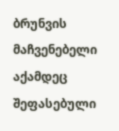ბრუნვის მაჩვენებელი აქამდეც შეფასებული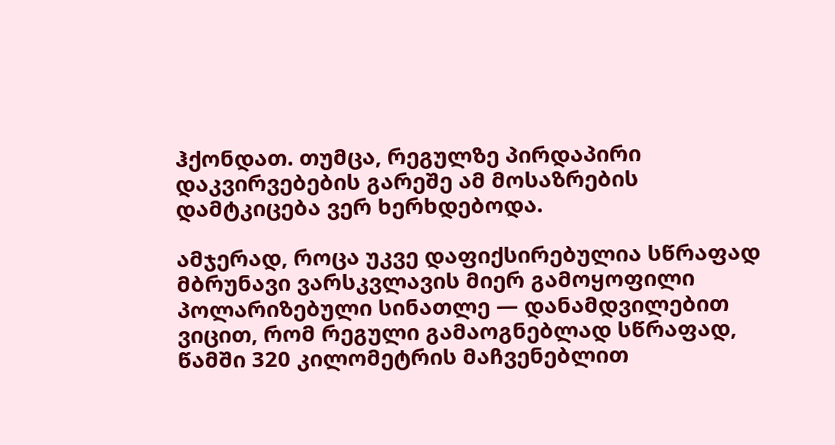ჰქონდათ. თუმცა, რეგულზე პირდაპირი დაკვირვებების გარეშე ამ მოსაზრების დამტკიცება ვერ ხერხდებოდა.

ამჯერად, როცა უკვე დაფიქსირებულია სწრაფად მბრუნავი ვარსკვლავის მიერ გამოყოფილი პოლარიზებული სინათლე — დანამდვილებით ვიცით, რომ რეგული გამაოგნებლად სწრაფად, წამში 320 კილომეტრის მაჩვენებლით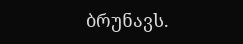ბრუნავს.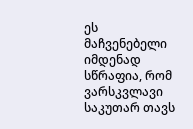ეს მაჩვენებელი იმდენად სწრაფია, რომ ვარსკვლავი საკუთარ თავს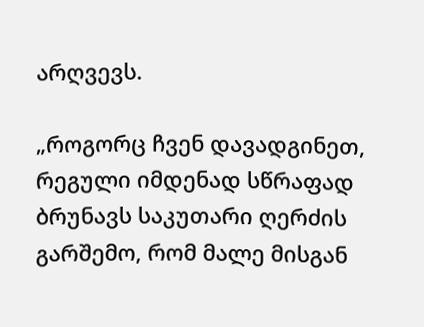არღვევს.

„როგორც ჩვენ დავადგინეთ, რეგული იმდენად სწრაფად ბრუნავს საკუთარი ღერძის გარშემო, რომ მალე მისგან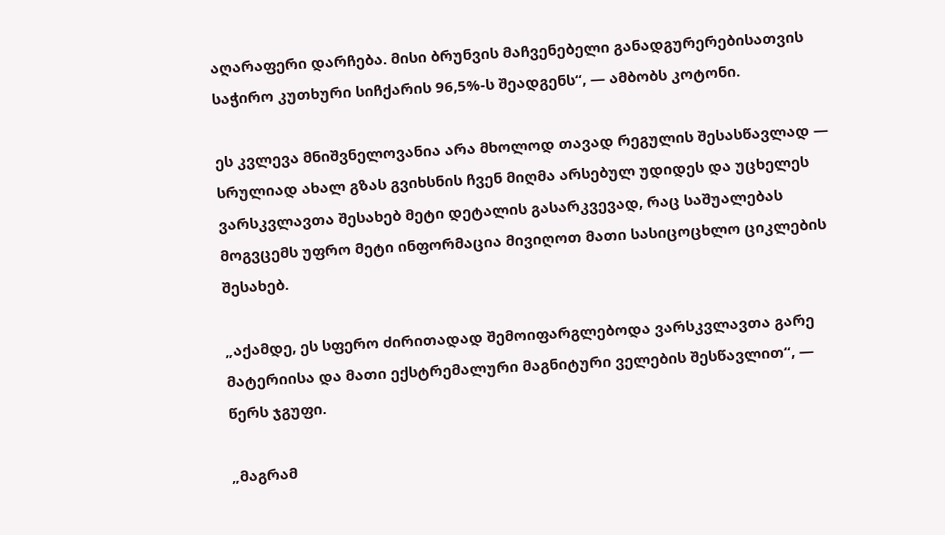აღარაფერი დარჩება. მისი ბრუნვის მაჩვენებელი განადგურერებისათვის საჭირო კუთხური სიჩქარის 96,5%-ს შეადგენს“, — ამბობს კოტონი.

ეს კვლევა მნიშვნელოვანია არა მხოლოდ თავად რეგულის შესასწავლად — სრულიად ახალ გზას გვიხსნის ჩვენ მიღმა არსებულ უდიდეს და უცხელეს ვარსკვლავთა შესახებ მეტი დეტალის გასარკვევად, რაც საშუალებას მოგვცემს უფრო მეტი ინფორმაცია მივიღოთ მათი სასიცოცხლო ციკლების შესახებ.

„აქამდე, ეს სფერო ძირითადად შემოიფარგლებოდა ვარსკვლავთა გარე მატერიისა და მათი ექსტრემალური მაგნიტური ველების შესწავლით“, — წერს ჯგუფი.

„მაგრამ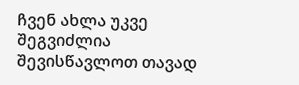ჩვენ ახლა უკვე შეგვიძლია შევისწავლოთ თავად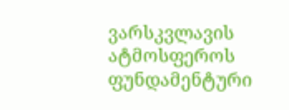ვარსკვლავის ატმოსფეროს ფუნდამენტური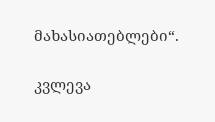მახასიათებლები“.

კვლევა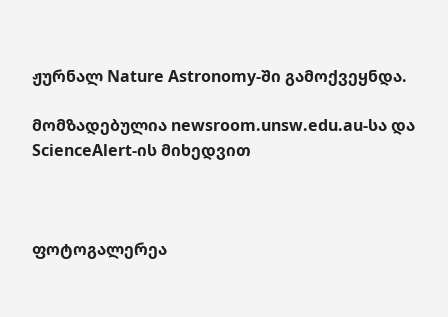ჟურნალ Nature Astronomy-ში გამოქვეყნდა.

მომზადებულია newsroom.unsw.edu.au-სა და ScienceAlert-ის მიხედვით



ფოტოგალერეა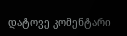დატოვე კომენტარი